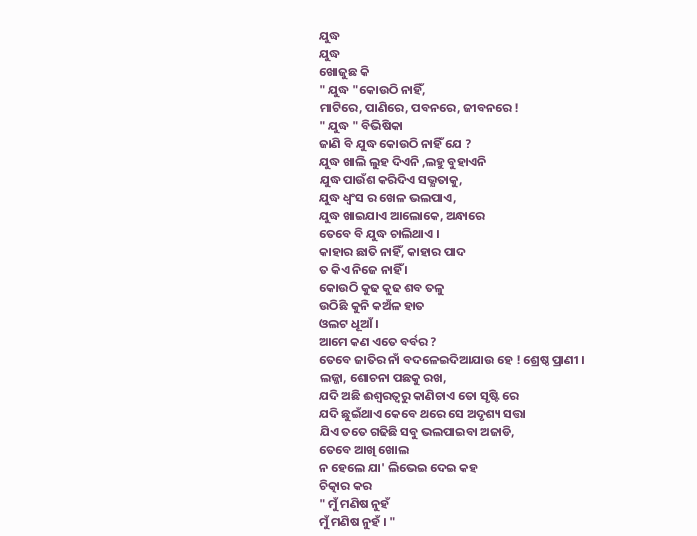ଯୁଦ୍ଧ
ଯୁଦ୍ଧ
ଖୋଜୁଛ କି
" ଯୁଦ୍ଧ "କୋଉଠି ନାହିଁ,
ମାଟିରେ, ପାଣିରେ, ପବନରେ, ଜୀବନରେ !
" ଯୁଦ୍ଧ " ବିଭିଷିକା
ଜାଣି ବି ଯୁଦ୍ଧ କୋଉଠି ନାହିଁ ଯେ ?
ଯୁଦ୍ଧ ଖାଲି ଲୁହ ଦିଏନି ,ଲହୁ ବୁହାଏନି
ଯୁଦ୍ଧ ପାଉଁଶ କରିଦିଏ ସଭ୍ଯତାକୁ,
ଯୁଦ୍ଧ ଧ୍ବଂସ ର ଖେଳ ଭଲପାଏ,
ଯୁଦ୍ଧ ଖାଇଯାଏ ଆଲୋକେ, ଅନ୍ଧାରେ
ତେବେ ବି ଯୁଦ୍ଧ ଚାଲିଥାଏ ।
କାହାର ଛାତି ନାହିଁ, କାହାର ପାଦ
ତ କିଏ ନିଜେ ନାହିଁ ।
କୋଉଠି କୁଢ କୁଢ ଶବ ତଳୁ
ଉଠିଛି କୁନି କଅଁଳ ହାତ
ଓଲଟ ଧୂଆଁ ।
ଆମେ କଣ ଏତେ ବର୍ବର ?
ତେବେ ଜାତିର ନାଁ ବଦଳେଇଦିଆଯାଉ ହେ ! ଶ୍ରେଷ୍ଠ ପ୍ରାଣୀ ।
ଲଜ୍ଜା, ଶୋଚନା ପଛକୁ ରଖ,
ଯଦି ଅଛି ଈଶ୍ବରତ୍ବରୁ କାଣିଚାଏ ତୋ ସୃଷ୍ଟି ରେ
ଯଦି ଛୁଇଁଥାଏ କେବେ ଥରେ ସେ ଅଦୃଶ୍ୟ ସତ୍ତା
ଯିଏ ତତେ ଗଢିଛି ସବୁ ଭଲପାଇବା ଅଜାଡି,
ତେବେ ଆଖି ଖୋଲ
ନ ହେଲେ ଯା' ଲିଭେଇ ଦେଇ କହ
ଚିତ୍କାର କର
" ମୁଁ ମଣିଷ ନୁହଁ
ମୁଁ ମଣିଷ ନୁହଁ । "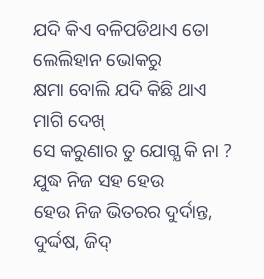ଯଦି କିଏ ବଳିପଡିଥାଏ ତୋ ଲେଲିହାନ ଭୋକରୁ
କ୍ଷମା ବୋଲି ଯଦି କିଛି ଥାଏ
ମାଗି ଦେଖ୍
ସେ କରୁଣାର ତୁ ଯୋଗ୍ଯ କି ନା ?
ଯୁଦ୍ଧ ନିଜ ସହ ହେଉ
ହେଉ ନିଜ ଭିତରର ଦୁର୍ଦାନ୍ତ, ଦୁର୍ଦ୍ଦଷ, ଜିଦ୍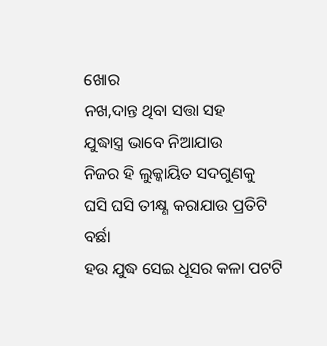ଖୋର
ନଖ,ଦାନ୍ତ ଥିବା ସତ୍ତା ସହ
ଯୁଦ୍ଧାସ୍ତ୍ର ଭାବେ ନିଆଯାଉ
ନିଜର ହି ଲୁକ୍କାୟିତ ସଦଗୁଣକୁ
ଘସି ଘସି ତୀକ୍ଷ୍ଣ କରାଯାଉ ପ୍ରତିଟି ବର୍ଛା
ହଉ ଯୁଦ୍ଧ ସେଇ ଧୂସର କଳା ପଟଟି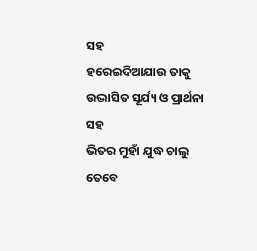ସହ
ହରେଇଦିଆଯାଉ ତାକୁ
ଉଦ୍ଭାସିତ ସୂର୍ଯ୍ୟ ଓ ପ୍ରାର୍ଥନା ସହ
ଭିତର ମୁହାଁ ଯୁଦ୍ଧ ଚାଲୁ
ତେବେ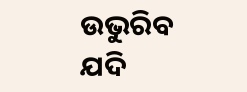ଉଭୁରିବ ଯଦି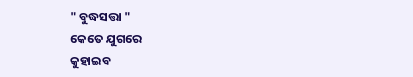" ବୁଦ୍ଧସତ୍ତା "
କେତେ ଯୁଗରେ
କୁହାଇବ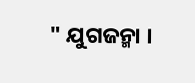" ଯୁଗଜନ୍ମା ।